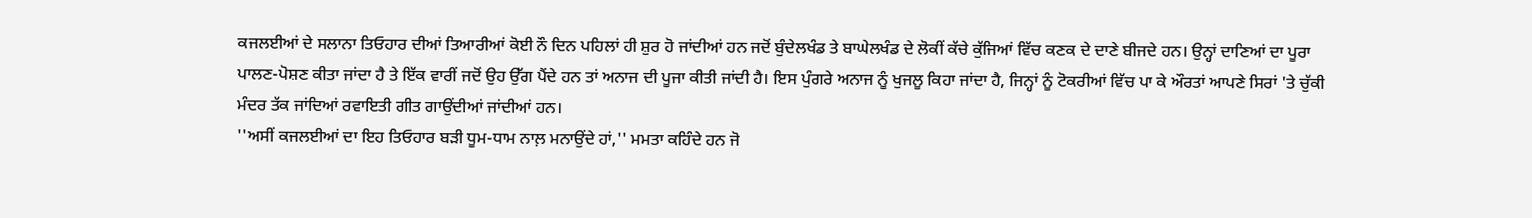ਕਜਲਈਆਂ ਦੇ ਸਲਾਨਾ ਤਿਓਹਾਰ ਦੀਆਂ ਤਿਆਰੀਆਂ ਕੋਈ ਨੌ ਦਿਨ ਪਹਿਲਾਂ ਹੀ ਸ਼ੁਰ ਹੋ ਜਾਂਦੀਆਂ ਹਨ ਜਦੋਂ ਬੁੰਦੇਲਖੰਡ ਤੇ ਬਾਘੇਲਖੰਡ ਦੇ ਲੋਕੀਂ ਕੱਚੇ ਕੁੱਜਿਆਂ ਵਿੱਚ ਕਣਕ ਦੇ ਦਾਣੇ ਬੀਜਦੇ ਹਨ। ਉਨ੍ਹਾਂ ਦਾਣਿਆਂ ਦਾ ਪੂਰਾ ਪਾਲਣ-ਪੋਸ਼ਣ ਕੀਤਾ ਜਾਂਦਾ ਹੈ ਤੇ ਇੱਕ ਵਾਰੀਂ ਜਦੋਂ ਉਹ ਉੱਗ ਪੈਂਦੇ ਹਨ ਤਾਂ ਅਨਾਜ ਦੀ ਪੂਜਾ ਕੀਤੀ ਜਾਂਦੀ ਹੈ। ਇਸ ਪੁੰਗਰੇ ਅਨਾਜ ਨੂੰ ਖੁਜਲੂ ਕਿਹਾ ਜਾਂਦਾ ਹੈ, ਜਿਨ੍ਹਾਂ ਨੂੰ ਟੋਕਰੀਆਂ ਵਿੱਚ ਪਾ ਕੇ ਔਰਤਾਂ ਆਪਣੇ ਸਿਰਾਂ 'ਤੇ ਚੁੱਕੀ ਮੰਦਰ ਤੱਕ ਜਾਂਦਿਆਂ ਰਵਾਇਤੀ ਗੀਤ ਗਾਉਂਦੀਆਂ ਜਾਂਦੀਆਂ ਹਨ।
''ਅਸੀਂ ਕਜਲਈਆਂ ਦਾ ਇਹ ਤਿਓਹਾਰ ਬੜੀ ਧੂਮ-ਧਾਮ ਨਾਲ਼ ਮਨਾਉਂਦੇ ਹਾਂ,'' ਮਮਤਾ ਕਹਿੰਦੇ ਹਨ ਜੋ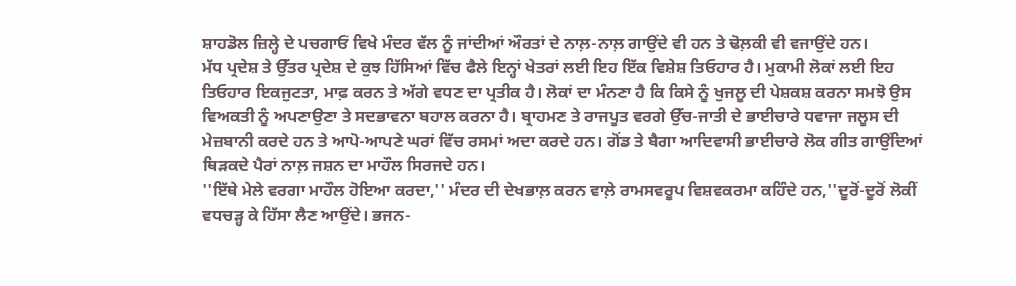ਸ਼ਾਹਡੋਲ ਜ਼ਿਲ੍ਹੇ ਦੇ ਪਚਗਾਓਂ ਵਿਖੇ ਮੰਦਰ ਵੱਲ ਨੂੰ ਜਾਂਦੀਆਂ ਔਰਤਾਂ ਦੇ ਨਾਲ਼-ਨਾਲ਼ ਗਾਉਂਦੇ ਵੀ ਹਨ ਤੇ ਢੋਲ਼ਕੀ ਵੀ ਵਜਾਉਂਦੇ ਹਨ।
ਮੱਧ ਪ੍ਰਦੇਸ਼ ਤੇ ਉੱਤਰ ਪ੍ਰਦੇਸ਼ ਦੇ ਕੁਝ ਹਿੱਸਿਆਂ ਵਿੱਚ ਫੈਲੇ ਇਨ੍ਹਾਂ ਖੇਤਰਾਂ ਲਈ ਇਹ ਇੱਕ ਵਿਸ਼ੇਸ਼ ਤਿਓਹਾਰ ਹੈ। ਮੁਕਾਮੀ ਲੋਕਾਂ ਲਈ ਇਹ ਤਿਓਹਾਰ ਇਕਜੁਟਤਾ, ਮਾਫ਼ ਕਰਨ ਤੇ ਅੱਗੇ ਵਧਣ ਦਾ ਪ੍ਰਤੀਕ ਹੈ। ਲੋਕਾਂ ਦਾ ਮੰਨਣਾ ਹੈ ਕਿ ਕਿਸੇ ਨੂੰ ਖੁਜਲੂ ਦੀ ਪੇਸ਼ਕਸ਼ ਕਰਨਾ ਸਮਝੋ ਉਸ ਵਿਅਕਤੀ ਨੂੰ ਅਪਣਾਉਣਾ ਤੇ ਸਦਭਾਵਨਾ ਬਹਾਲ ਕਰਨਾ ਹੈ। ਬ੍ਰਾਹਮਣ ਤੇ ਰਾਜਪੂਤ ਵਰਗੇ ਉੱਚ-ਜਾਤੀ ਦੇ ਭਾਈਚਾਰੇ ਧਵਾਜਾ ਜਲੂਸ ਦੀ ਮੇਜ਼ਬਾਨੀ ਕਰਦੇ ਹਨ ਤੇ ਆਪੋ-ਆਪਣੇ ਘਰਾਂ ਵਿੱਚ ਰਸਮਾਂ ਅਦਾ ਕਰਦੇ ਹਨ। ਗੋਂਡ ਤੇ ਬੈਗਾ ਆਦਿਵਾਸੀ ਭਾਈਚਾਰੇ ਲੋਕ ਗੀਤ ਗਾਉਂਦਿਆਂ ਥਿੜਕਦੇ ਪੈਰਾਂ ਨਾਲ਼ ਜਸ਼ਨ ਦਾ ਮਾਹੌਲ ਸਿਰਜਦੇ ਹਨ।
''ਇੱਥੇ ਮੇਲੇ ਵਰਗਾ ਮਾਹੌਲ ਹੋਇਆ ਕਰਦਾ,'' ਮੰਦਰ ਦੀ ਦੇਖਭਾਲ਼ ਕਰਨ ਵਾਲ਼ੇ ਰਾਮਸਵਰੂਪ ਵਿਸ਼ਵਕਰਮਾ ਕਹਿੰਦੇ ਹਨ,''ਦੂਰੋਂ-ਦੂਰੋਂ ਲੋਕੀਂ ਵਧਚੜ੍ਹ ਕੇ ਹਿੱਸਾ ਲੈਣ ਆਉਂਦੇ। ਭਜਨ-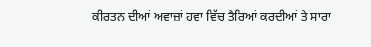ਕੀਰਤਨ ਦੀਆਂ ਅਵਾਜ਼ਾਂ ਹਵਾ ਵਿੱਚ ਤੈਰਿਆਂ ਕਰਦੀਆਂ ਤੇ ਸਾਰਾ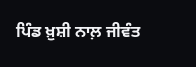ਪਿੰਡ ਖ਼ੁਸ਼ੀ ਨਾਲ਼ ਜੀਵੰਤ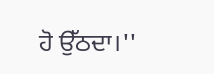ਹੋ ਉੱਠਦਾ।''